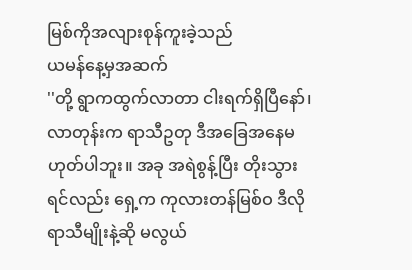မြစ်ကိုအလျားစုန်ကူးခဲ့သည်
ယမန်နေ့မှအဆက်
''တို့ ရွာကထွက်လာတာ ငါးရက်ရှိပြီနော်၊ လာတုန်းက ရာသီဥတု ဒီအခြေအနေမဟုတ်ပါဘူး။ အခု အရဲစွန့်ပြီး တိုးသွားရင်လည်း ရှေ့က ကုလားတန်မြစ်ဝ ဒီလိုရာသီမျိုးနဲ့ဆို မလွယ်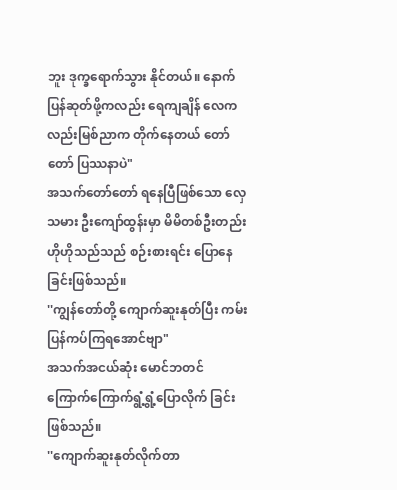ဘူး ဒုက္ခရောက်သွား နိုင်တယ်။ နောက်ပြန်ဆုတ်ဖို့ကလည်း ရေကျချိန် လေကလည်းမြစ်ညာက တိုက်နေတယ် တော်တော် ပြဿနာပဲ"
အသက်တော်တော် ရနေပြီဖြစ်သော လှေသမား ဦးကျော်ထွန်းမှာ မိမိတစ်ဦးတည်း ဟိုဟိုသည်သည် စဉ်းစားရင်း ပြောနေခြင်းဖြစ်သည်။
''ကျွန်တော်တို့ ကျောက်ဆူးနုတ်ပြီး ကမ်းပြန်ကပ်ကြရအောင်ဗျာ"
အသက်အငယ်ဆုံး မောင်ဘတင် ကြောက်ကြောက်ရွံ့ရွံ့ပြောလိုက် ခြင်းဖြစ်သည်။
''ကျောက်ဆူးနုတ်လိုက်တာ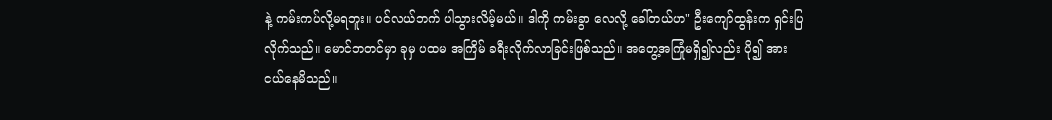နဲ့ ကမ်းကပ်လို့မရဘူး။ ပင်လယ်ဘက် ပါသွားလိမ့်မယ်။ ဒါကို ကမ်းခွာ လေလို့ ခေါ်တယ်ဟ" ဦးကျော်ထွန်းက ရှင်းပြလိုက်သည်။ မောင်ဘတင်မှာ ခုမှ ပထမ အကြိမ် ခရီးလိုက်လာခြင်းဖြစ်သည်။ အတွေ့အကြုံမရှိ၍လည်း ပို၍ အားငယ်နေမိသည်။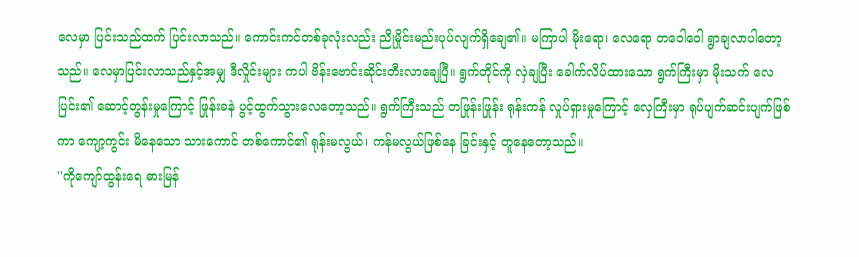လေမှာ ပြင်းသည်ထက် ပြင်းလာသည်။ ကောင်းကင်တစ်ခုလုံးလည်း ညိုမှိုင်းမည်းပုပ်လျက်ရှိချေ၏။ မကြာပါ မိုးရော၊ လေရော တဝေါဝေါ ရွာချလာပါတော့သည်။ လေမှာပြင်းလာသည်နှင့်အမျှ ဒီလှိုင်းများ ကပါ ဗိန်းဗောင်းဆိုင်းတီးလာချေပြီ။ ရွက်တိုင်ကို လှဲချပြီး ခေါက်လိပ်ထားသော ရွက်ကြီးမှာ မိုးသက် လေပြင်း၏ ဆောင့်တွန်းမှုကြောင့် ဖြုန်းခနဲ ပွင့်ထွက်သွားလေတော့သည်။ ရွက်ကြီးသည် တဖြုန်းဖြုန်း ရုန်းကန် လှုပ်ရှားမှုကြောင့် လှေကြီးမှာ ရုပ်ပျက်ဆင်းပျက်ဖြစ်ကာ ကျော့ကွင်း မိနေသော သားကောင် တစ်ကောင်၏ ရုန်းမလွယ်၊ ကန်မလွယ်ဖြစ်နေ ခြင်းနှင့် တူနေတော့သည်။
''ကိုကျော်ထွန်းရေ ဓားမြန်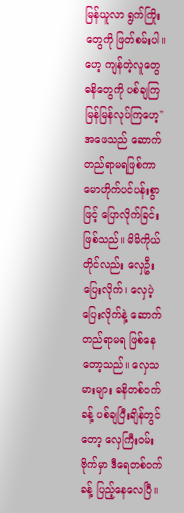မြန်ယူလာ ရွက်ကြိုးတွေကို ဖြတ်စမ်းပါ။ ဟေ့ ကျန်တဲ့လူတွေ ဓနိတွေကို ပစ်ချကြ မြန်မြန်လုပ်ကြဟေ့"
အဖေသည် ဆောက်တည်ရာမရဖြစ်ကာ မောဟိုက်ပင်ပန်းစွာဖြင့် ပြောလိုက်ခြင်းဖြစ်သည်။ မိမိကိုယ် တိုင်လည်း လှေဦးပြေးလိုက်၊ လှေပဲ့ ပြေးလိုက်နဲ့ ဆောက်တည်ရာမရ ဖြစ်နေတော့သည်။ လှေသမားများ ဓနိတစ်ဝက်ခန့် ပစ်ချပြီးချိန်တွင်တော့ လှေကြီးဝမ်းဗိုက်မှာ ဒီရေတစ်ဝက်ခန့် ပြည့်နေလေပြီ။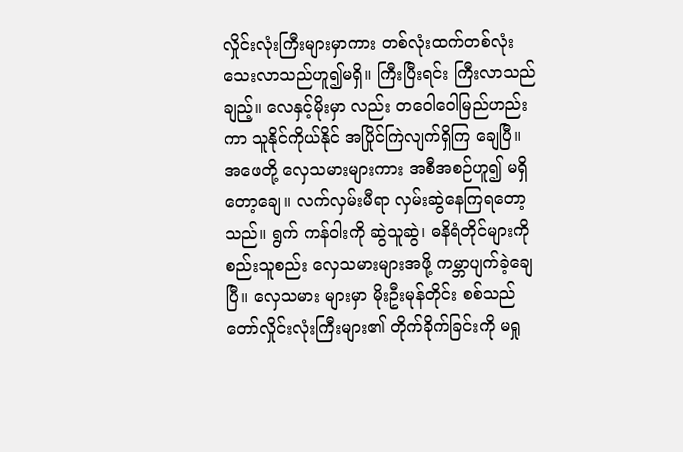လှိုင်းလုံးကြီးများမှာကား တစ်လုံးထက်တစ်လုံး သေးလာသည်ဟူ၍မရှိ။ ကြီးပြီးရင်း ကြီးလာသည်ချည့်။ လေနှင့်မိုးမှာ လည်း တဝေါဝေါမြည်ဟည်းကာ သူနိုင်ကိုယ်နိုင် အပြိုင်ကြဲလျက်ရှိကြ ချေပြီ။ အဖေတို့ လှေသမားများကား အစီအစဉ်ဟူ၍ မရှိတော့ချေ။ လက်လှမ်းမီရာ လှမ်းဆွဲနေကြရတော့သည်။ ရွက် ကန်ဝါးကို ဆွဲသူဆွဲ၊ ဓနိရံတိုင်များကို စည်းသူစည်း လှေသမားများအဖို့ ကမ္ဘာပျက်ခဲ့ချေပြီ။ လှေသမား များမှာ မိုးဦးမုန်တိုင်း စစ်သည်တော်လှိုင်းလုံးကြီးများ၏ တိုက်ခိုက်ခြင်းကို မရှု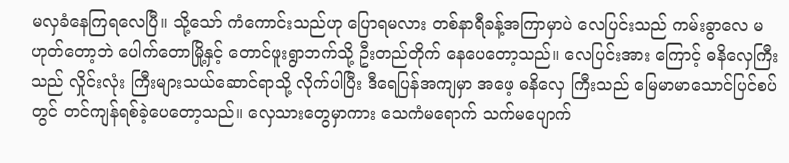မလှခံနေကြရလေပြီ။ သို့သော် ကံကောင်းသည်ဟု ပြောရမလား တစ်နာရီခန့်အကြာမှာပဲ လေပြင်းသည် ကမ်းခွာလေ မဟုတ်တော့ဘဲ ပေါက်တောမြို့နှင့် တောင်ဖူးရွာဘက်သို့ ဦးတည်တိုက် နေပေတော့သည်။ လေပြင်းအား ကြောင့် ဓနိလှေကြီးသည် လှိုင်းလုံး ကြီးများသယ်ဆောင်ရာသို့ လိုက်ပါပြီး ဒီရေပြန်အကျမှာ အဖေ့ ဓနိလှေ ကြီးသည် မြေမာမာသောင်ပြင်စပ်တွင် တင်ကျန်ရစ်ခဲ့ပေတော့သည်။ လှေသားတွေမှာကား သေကံမရောက် သက်မပျောက်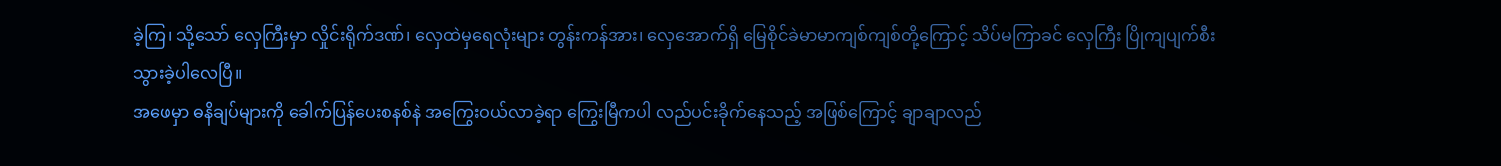ခဲ့ကြ၊ သို့သော် လှေကြီးမှာ လှိုင်းရိုက်ဒဏ်၊ လှေထဲမှရေလုံးများ တွန်းကန်အား၊ လှေအောက်ရှိ မြေစိုင်ခဲမာမာကျစ်ကျစ်တို့ကြောင့် သိပ်မကြာခင် လှေကြီး ပြိုကျပျက်စီး သွားခဲ့ပါလေပြီ။
အဖေမှာ ဓနိချပ်များကို ခေါက်ပြန်ပေးစနစ်နဲ အကြွေးဝယ်လာခဲ့ရာ ကြွေးမြီကပါ လည်ပင်းခိုက်နေသည့် အဖြစ်ကြောင့် ချာချာလည်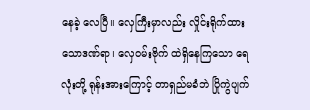နေခဲ့ လေပြီ။ လှေကြီးမှာလည်း လှိုင်းရိုက်ထားသောဒဏ်ရာ၊ လှေဝမ်းဗိုက် ထဲရှိနေကြသော ရေလုံးတို့ ရုန်းအားကြောင့် တာရှည်မခံဘဲ ပြိုကွဲပျက်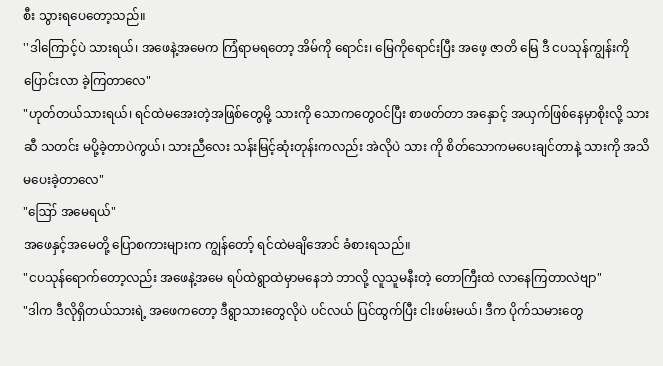စီး သွားရပေတော့သည်။
''ဒါကြောင့်ပဲ သားရယ်၊ အဖေနဲ့အမေက ကြံရာမရတော့ အိမ်ကို ရောင်း၊ မြေကိုရောင်းပြီး အဖေ့ ဇာတိ မြေ ဒီ ငပသုန်ကျွန်းကို ပြောင်းလာ ခဲ့ကြတာလေ"
"ဟုတ်တယ်သားရယ်၊ ရင်ထဲမအေးတဲ့အဖြစ်တွေမို့ သားကို သောကတွေဝင်ပြီး စာဖတ်တာ အနှောင့် အယှက်ဖြစ်နေမှာစိုးလို့ သားဆီ သတင်း မပို့ခဲ့တာပဲကွယ်၊ သားညီလေး သန်းမြင့်ဆုံးတုန်းကလည်း အဲလိုပဲ သား ကို စိတ်သောကမပေးချင်တာနဲ့ သားကို အသိမပေးခဲ့တာလေ"
"ဪ အမေရယ်"
အဖေနှင့်အမေတို့ ပြောစကားများက ကျွန်တော့် ရင်ထဲမချိအောင် ခံစားရသည်။
"ငပသုန်ရောက်တော့လည်း အဖေနဲ့အမေ ရပ်ထဲရွာထဲမှာမနေဘဲ ဘာလို့ လူသူမနီးတဲ့ တောကြီးထဲ လာနေကြတာလဲဗျာ"
"ဒါက ဒီလိုရှိတယ်သားရဲ့ အဖေကတော့ ဒီရွာသားတွေလိုပဲ ပင်လယ် ပြင်ထွက်ပြီး ငါးဖမ်းမယ်၊ ဒီက ပိုက်သမားတွေ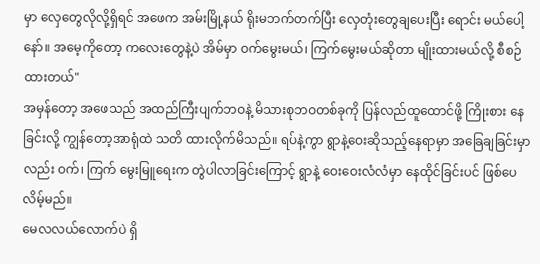မှာ လှေတွေလိုလို့ရှိရင် အဖေက အမ်းမြို့နယ် ရိုးမဘက်တက်ပြီး လှေတုံးတွေချပေးပြီး ရောင်း မယ်ပေါ့နော်။ အမေ့ကိုတော့ ကလေးတွေနဲ့ပဲ အိမ်မှာ ဝက်မွေးမယ်၊ ကြက်မွေးမယ်ဆိုတာ မျိုးထားမယ်လို့ စီစဉ်ထားတယ်"
အမှန်တော့ အဖေသည် အထည်ကြီးပျက်ဘဝနဲ့ မိသားစုဘဝတစ်ခုကို ပြန်လည်ထူထောင်ဖို့ ကြိုးစား နေခြင်းလို့ ကျွန်တော့အာရုံထဲ သတိ ထားလိုက်မိသည်။ ရပ်နဲ့ကွာ ရွာနဲ့ဝေးဆိုသည့်နေရာမှာ အခြေချခြင်းမှာလည်း ဝက်၊ ကြက် မွေးမြူရေးက တွဲပါလာခြင်းကြောင့် ရွာနဲ့ ဝေးဝေးလံလံမှာ နေထိုင်ခြင်းပင် ဖြစ်ပေလိမ့်မည်။
မေလလယ်လောက်ပဲ ရှိ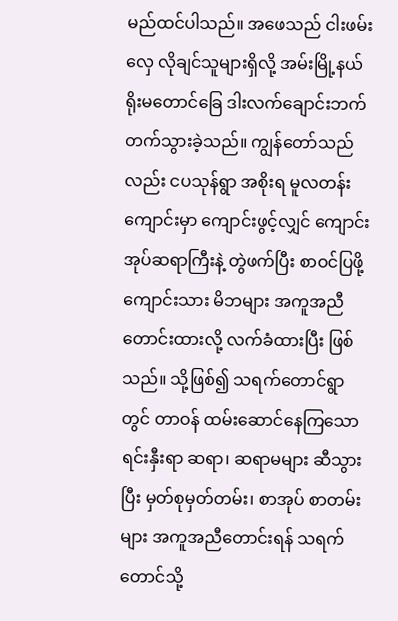မည်ထင်ပါသည်။ အဖေသည် ငါးဖမ်းလှေ လိုချင်သူများရှိလို့ အမ်းမြို့နယ် ရိုးမတောင်ခြေ ဒါးလက်ချောင်းဘက် တက်သွားခဲ့သည်။ ကျွန်တော်သည်လည်း ငပသုန်ရွာ အစိုးရ မူလတန်း ကျောင်းမှာ ကျောင်းဖွင့်လျှင် ကျောင်းအုပ်ဆရာကြီးနဲ့ တွဲဖက်ပြီး စာဝင်ပြဖို့ ကျောင်းသား မိဘများ အကူအညီတောင်းထားလို့ လက်ခံထားပြီး ဖြစ်သည်။ သို့ဖြစ်၍ သရက်တောင်ရွာတွင် တာဝန် ထမ်းဆောင်နေကြသော ရင်းနှီးရာ ဆရာ၊ ဆရာမများ ဆီသွားပြီး မှတ်စုမှတ်တမ်း၊ စာအုပ် စာတမ်းများ အကူအညီတောင်းရန် သရက်တောင်သို့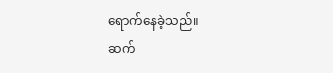ရောက်နေခဲ့သည်။
ဆက်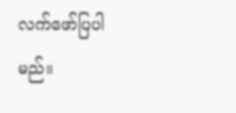လက်ဖော်ပြပါမည်။